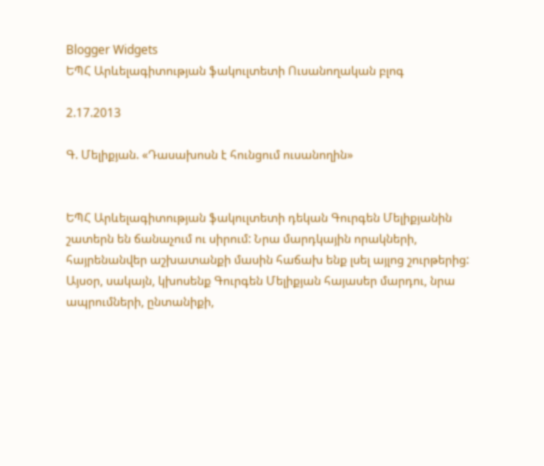Blogger Widgets
ԵՊՀ Արևելագիտության ֆակուլտետի Ուսանողական բլոգ

2.17.2013

Գ. Մելիքյան. «Դասախոսն է հունցում ուսանողին»


ԵՊՀ Արևելագիտության ֆակուլտետի դեկան Գուրգեն Մելիքյանին շատերն են ճանաչում ու սիրում: Նրա մարդկային որակների, հայրենանվեր աշխատանքի մասին հաճախ ենք լսել այլոց շուրթերից: Այսօր, սակայն, կխոսենք Գուրգեն Մելիքյան հայասեր մարդու, նրա ապրումների, ընտանիքի,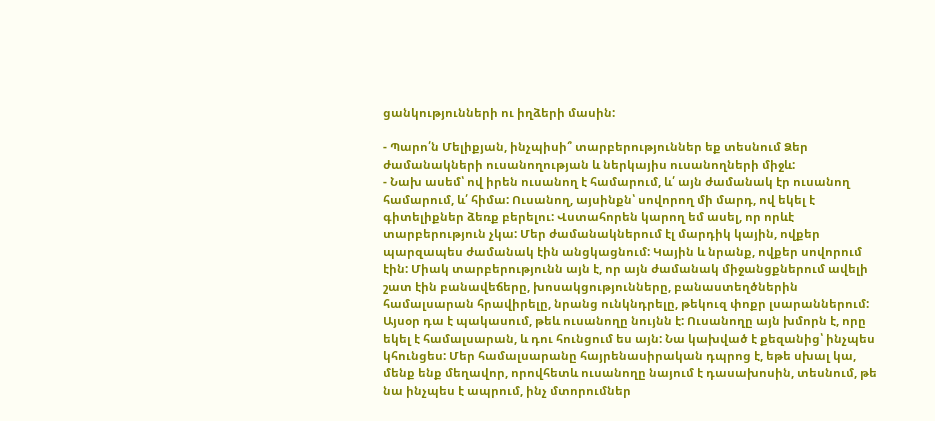ցանկությունների ու իղձերի մասին:

- Պարո՛ն Մելիքյան, ինչպիսի՞ տարբերություններ եք տեսնում Ձեր ժամանակների ուսանողության և ներկայիս ուսանողների միջև:
- Նախ ասեմ՝ ով իրեն ուսանող է համարում, և՛ այն ժամանակ էր ուսանող համարում, և՛ հիմա: Ուսանող, այսինքն՝ սովորող մի մարդ, ով եկել է գիտելիքներ ձեռք բերելու: Վստահորեն կարող եմ ասել, որ որևէ տարբերություն չկա: Մեր ժամանակներում էլ մարդիկ կային, ովքեր պարզապես ժամանակ էին անցկացնում: Կային և նրանք, ովքեր սովորում էին: Միակ տարբերությունն այն է, որ այն ժամանակ միջանցքներում ավելի շատ էին բանավեճերը, խոսակցությունները, բանաստեղծներին համալսարան հրավիրելը, նրանց ունկնդրելը, թեկուզ փոքր լսարաններում: Այսօր դա է պակասում, թեև ուսանողը նույնն է: Ուսանողը այն խմորն է, որը եկել է համալսարան, և դու հունցում ես այն: Նա կախված է քեզանից՝ ինչպես կհունցես: Մեր համալսարանը հայրենասիրական դպրոց է, եթե սխալ կա, մենք ենք մեղավոր, որովհետև ուսանողը նայում է դասախոսին, տեսնում, թե նա ինչպես է ապրում, ինչ մտորումներ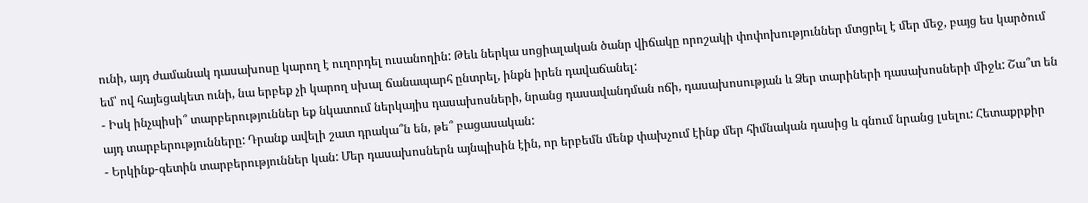ունի, այդ ժամանակ դասախոսը կարող է ուղորդել ուսանողին: Թեև ներկա սոցիալական ծանր վիճակը որոշակի փոփոխություններ մտցրել է մեր մեջ, բայց ես կարծում եմ՝ ով հայեցակետ ունի, նա երբեք չի կարող սխալ ճանապարհ ընտրել, ինքն իրեն դավաճանել:
- Իսկ ինչպիսի՞ տարբերություններ եք նկատում ներկայիս դասախոսների, նրանց դասավանդման ոճի, դասախոսության և Ձեր տարիների դասախոսների միջև: Շա՞տ են այդ տարբերությունները: Դրանք ավելի շատ դրակա՞ն են, թե՞ բացասական:
- Երկինք-գետին տարբերություններ կան: Մեր դասախոսներն այնպիսին էին, որ երբեմն մենք փախչում էինք մեր հիմնական դասից և գնում նրանց լսելու: Հետաքրքիր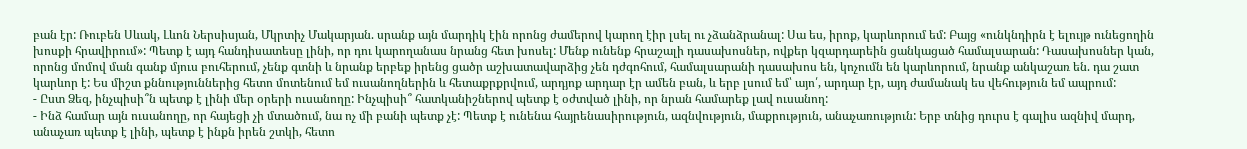բան էր: Ռուբեն Սևակ, Լևոն Ներսիսյան, Մկրտիչ Մակարյան. սրանք այն մարդիկ էին որոնց ժամերով կարող էիր լսել ու չձանձրանալ: Սա ես, իրոք, կարևորում եմ: Բայց «ունկնդիրն է ելույթ ունեցողին խոսքի հրավիրում»: Պետք է այդ հանդիսատեսը լինի, որ դու կարողանաս նրանց հետ խոսել: Մենք ունենք հրաշալի դասախոսներ, ովքեր կզարդարեին ցանկացած համալսարան: Դասախոսներ կան, որոնց մոմով ման գանք մյուս բուհերում, չենք գտնի և նրանք երբեք իրենց ցածր աշխատավարձից չեն դժգոհում, համալսարանի դասախոս են, կոչումն են կարևորում, նրանք անկաշառ են. դա շատ կարևոր է: Ես միշտ քննություններից հետո մոտենում եմ ուսանողներին և հետաքրքրվում, արդյոք արդար էր ամեն բան, և երբ լսում եմ՝ այո՛, արդար էր, այդ ժամանակ ես վեհություն եմ ապրում:
- Ըստ Ձեզ, ինչպիսի՞ն պետք է լինի մեր օրերի ուսանողը: Ինչպիսի՞ հատկանիշներով պետք է օժտված լինի, որ նրան համարեք լավ ուսանող:
- Ինձ համար այն ուսանողը, որ հայեցի չի մտածում, նա ոչ մի բանի պետք չէ: Պետք է ունենա հայրենասիրություն, ազնվություն, մաքրություն, անաչառություն: Երբ տնից դուրս է գալիս ազնիվ մարդ, անաչառ պետք է լինի, պետք է ինքն իրեն շտկի, հետո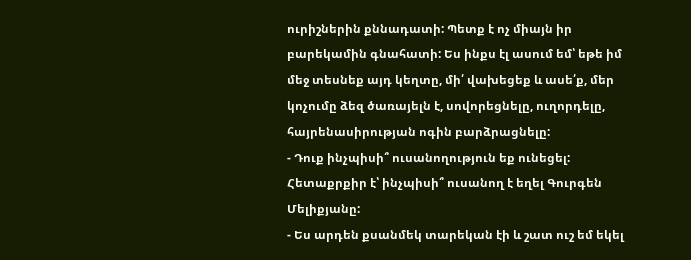ուրիշներին քննադատի: Պետք է ոչ միայն իր բարեկամին գնահատի: Ես ինքս էլ ասում եմ՝ եթե իմ մեջ տեսնեք այդ կեղտը, մի՛ վախեցեք և ասե՛ք, մեր կոչումը ձեզ ծառայելն է, սովորեցնելը, ուղորդելը, հայրենասիրության ոգին բարձրացնելը:
- Դուք ինչպիսի՞ ուսանողություն եք ունեցել: Հետաքրքիր է՝ ինչպիսի՞ ուսանող է եղել Գուրգեն Մելիքյանը:
- Ես արդեն քսանմեկ տարեկան էի և շատ ուշ եմ եկել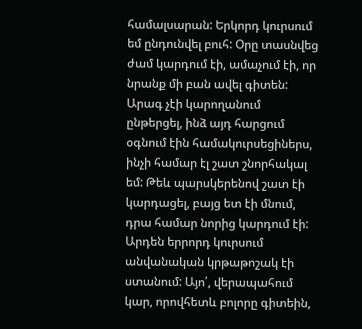համալսարան: Երկորդ կուրսում եմ ընդունվել բուհ: Օրը տասնվեց ժամ կարդում էի, ամաչում էի, որ նրանք մի բան ավել գիտեն: Արագ չէի կարողանում ընթերցել, ինձ այդ հարցում օգնում էին համակուրսեցիներս, ինչի համար էլ շատ շնորհակալ եմ: Թեև պարսկերենով շատ էի կարդացել, բայց ետ էի մնում, դրա համար նորից կարդում էի: Արդեն երրորդ կուրսում անվանական կրթաթոշակ էի ստանում: Այո՛, վերապահում կար, որովհետև բոլորը գիտեին,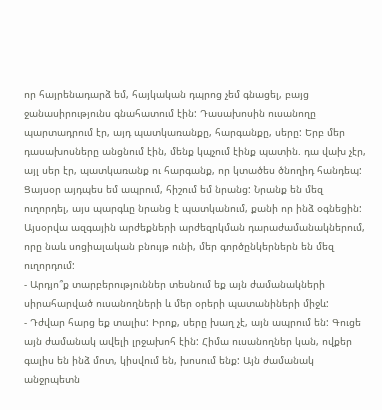որ հայրենադարձ եմ, հայկական դպրոց չեմ գնացել, բայց ջանասիրությունս գնահատում էին: Դասախոսին ուսանողը պարտադրում էր, այդ պատկառանքը, հարգանքը, սերը: Երբ մեր դասախոսները անցնում էին, մենք կպչում էինք պատին. դա վախ չէր, այլ սեր էր, պատկառանք ու հարգանք, որ կտածես ծնողիդ հանդեպ: Ցայսօր այդպես եմ ապրում, հիշում եմ նրանց: Նրանք են մեզ ուղորդել, այս պարգևը նրանց է պատկանում, քանի որ ինձ օգնեցին: Այսօրվա ազգային արժեքների արժեզրկման դարաժամանակներում, որը նաև սոցիալական բնույթ ունի, մեր գործընկերներն են մեզ ուղորդում:
- Արդյո՞ք տարբերություններ տեսնում եք այն ժամանակների սիրահարված ուսանողների և մեր օրերի պատանիների միջև:
- Դժվար հարց եք տալիս: Իրոք, սերը խաղ չէ, այն ապրում են: Գուցե այն ժամանակ ավելի լրջախոհ էին: Հիմա ուսանողներ կան, ովքեր գալիս են ինձ մոտ, կիսվում են, խոսում ենք: Այն ժամանակ անջրպետն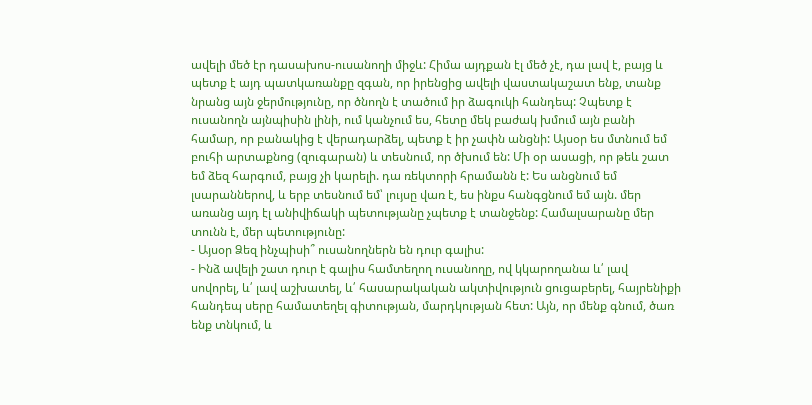ավելի մեծ էր դասախոս-ուսանողի միջև: Հիմա այդքան էլ մեծ չէ, դա լավ է, բայց և պետք է այդ պատկառանքը զգան, որ իրենցից ավելի վաստակաշատ ենք, տանք նրանց այն ջերմությունը, որ ծնողն է տածում իր ձագուկի հանդեպ: Չպետք է ուսանողն այնպիսին լինի, ում կանչում ես, հետը մեկ բաժակ խմում այն բանի համար, որ բանակից է վերադարձել, պետք է իր չափն անցնի: Այսօր ես մտնում եմ բուհի արտաքնոց (զուգարան) և տեսնում, որ ծխում են: Մի օր ասացի, որ թեև շատ եմ ձեզ հարգում, բայց չի կարելի. դա ռեկտորի հրամանն է: Ես անցնում եմ լսարաններով, և երբ տեսնում եմ՝ լույսը վառ է, ես ինքս հանգցնում եմ այն. մեր առանց այդ էլ անիվիճակի պետությանը չպետք է տանջենք: Համալսարանը մեր տունն է, մեր պետությունը:
- Այսօր Ձեզ ինչպիսի՞ ուսանողներն են դուր գալիս:
- Ինձ ավելի շատ դուր է գալիս համտեղող ուսանողը, ով կկարողանա և՛ լավ  սովորել, և՛ լավ աշխատել, և՛ հասարակական ակտիվություն ցուցաբերել, հայրենիքի հանդեպ սերը համատեղել գիտության, մարդկության հետ: Այն, որ մենք գնում, ծառ ենք տնկում, և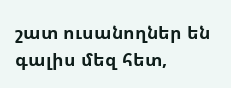շատ ուսանողներ են գալիս մեզ հետ,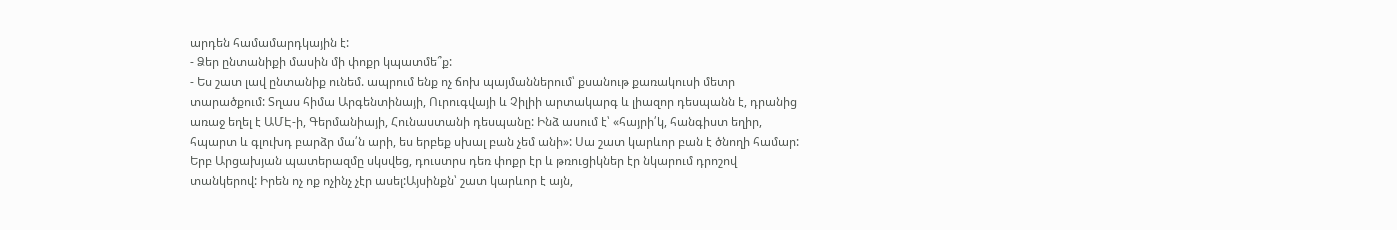արդեն համամարդկային է:
- Ձեր ընտանիքի մասին մի փոքր կպատմե՞ք:
- Ես շատ լավ ընտանիք ունեմ. ապրում ենք ոչ ճոխ պայմաններում՝ քսանութ քառակուսի մետր տարածքում: Տղաս հիմա Արգենտինայի, Ուրուգվայի և Չիլիի արտակարգ և լիազոր դեսպանն է, դրանից առաջ եղել է ԱՄԷ-ի, Գերմանիայի, Հունաստանի դեսպանը: Ինձ ասում է՝ «հայրի՛կ, հանգիստ եղիր, հպարտ և գլուխդ բարձր մա՛ն արի, ես երբեք սխալ բան չեմ անի»: Սա շատ կարևոր բան է ծնողի համար: Երբ Արցախյան պատերազմը սկսվեց, դուստրս դեռ փոքր էր և թռուցիկներ էր նկարում դրոշով տանկերով: Իրեն ոչ ոք ոչինչ չէր ասել:Այսինքն՝ շատ կարևոր է այն,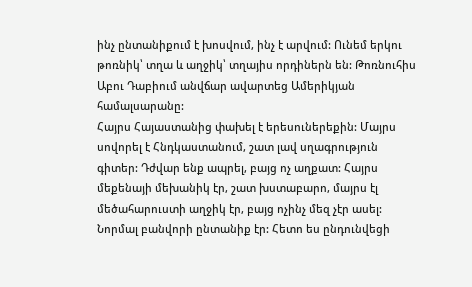ինչ ընտանիքում է խոսվում, ինչ է արվում: Ունեմ երկու թոռնիկ՝ տղա և աղջիկ՝ տղայիս որդիներն են: Թոռնուհիս Աբու Դաբիում անվճար ավարտեց Ամերիկյան համալսարանը:
Հայրս Հայաստանից փախել է երեսուներեքին: Մայրս սովորել է Հնդկաստանում, շատ լավ սղագրություն գիտեր: Դժվար ենք ապրել, բայց ոչ աղքատ: Հայրս մեքենայի մեխանիկ էր, շատ խստաբարո, մայրս էլ մեծահարուստի աղջիկ էր, բայց ոչինչ մեզ չէր ասել: Նորմալ բանվորի ընտանիք էր: Հետո ես ընդունվեցի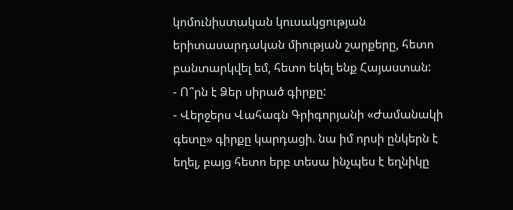կոմունիստական կուսակցության երիտասարդական միության շարքերը, հետո բանտարկվել եմ, հետո եկել ենք Հայաստան:
- Ո՞րն է Ձեր սիրած գիրքը:
- Վերջերս Վահագն Գրիգորյանի «Ժամանակի գետը» գիրքը կարդացի. նա իմ որսի ընկերն է եղել, բայց հետո երբ տեսա ինչպես է եղնիկը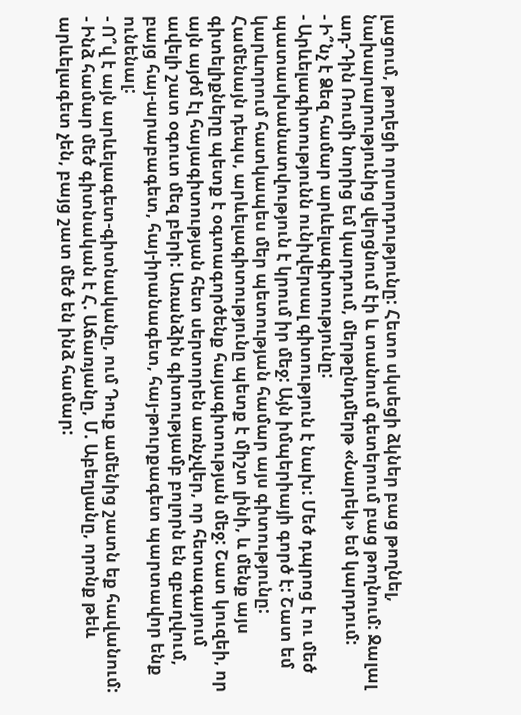լացում, թողեցի որսորդությունը: Հետո սկսեցի ձկներ բաց թողնել, նախարարությունից վերցնում էի և տանում գետերում բաց թողնում: Ջալալ ադ-Դին Ռումի նորից եմ կարդում, մերթընդմերթ «Նարեկ» եմ կարդում:
- Ի՞նչ է Ձեզ համար արևելագիտությունը:
- Արևելագիտությունն ունիվերսալ գիտություն է նախ: Մեծ դպրոց է ու մեծ պատասխանատվություն է կրում իր մեջ: Այն իմպերիայի գործ է: Շատ եմ կարևորում հատկապես մեր պետության համար այս գիտությունը: Համենայն դեպս, արևելագիտությունը պետք է միշտ լինի, և մենք այս գիտելիքները պետք է օգտագործենք հայագիտության մեջ: Շատ կուզեի, որ այն այժմ էլ հայագիտության հետ սերտորեն առնչվեր, որ հետագայում ավելի շատ օգուտ մեզ բերի: Առանձին գիտությամբ բոլորն են զբաղվում, բայց հայ-արաբագետ, հայ-իրանագետ, հայ-թուրքագետ պարտավոր ենք ունենալ:
- Ո՞վ է այն արևելագետ-գիտնականը, ում Դուք ամենից շատն եք հավանում:
- Ինձ համար մեծ գիտնական է Հ. Աճառյանը, Մ. Աբեղյանը, որոնք թեև արևելագետ չեն, բայց շատ մեծ են ինձ համար: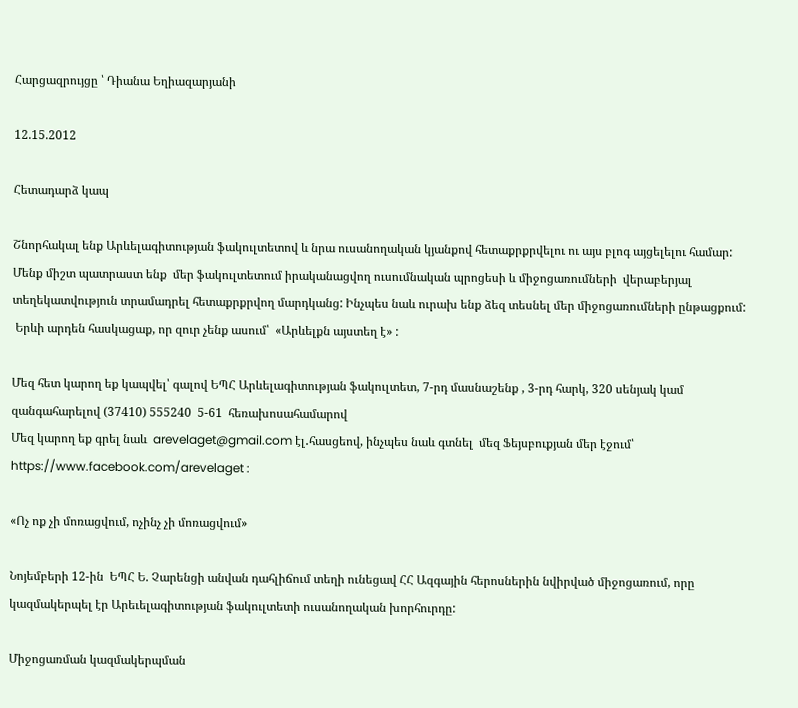Հարցազրույցը ՝ Դիանա Եղիազարյանի

12.15.2012

Հետադարձ կապ

Շնորհակալ ենք Արևելագիտության ֆակուլտետով և նրա ուսանողական կյանքով հետաքրքրվելու ու այս բլոգ այցելելու համար: Մենք միշտ պատրաստ ենք  մեր ֆակուլտետում իրականացվող ուսումնական պրոցեսի և միջոցառումների  վերաբերյալ տեղեկատվություն տրամադրել հետաքրքրվող մարդկանց: Ինչպես նաև ուրախ ենք ձեզ տեսնել մեր միջոցառումների ընթացքում:
 Երևի արդեն հասկացաք, որ զուր չենք ասում՝  «Արևելքն այստեղ է» :

Մեզ հետ կարող եք կապվել՝ գալով ԵՊՀ Արևելագիտության ֆակուլտետ, 7-րդ մասնաշենք , 3-րդ հարկ, 320 սենյակ կամ զանգահարելով (37410) 555240  5-61  հեռախոսահամարով
Մեզ կարող եք գրել նաև  arevelaget@gmail.com էլ․հասցեով, ինչպես նաև գտնել  մեզ Ֆեյսբուքյան մեր էջում՝ https://www.facebook.com/arevelaget :

«Ոչ ոք չի մոռացվում, ոչինչ չի մոռացվում»

Նոյեմբերի 12-ին  ԵՊՀ Ե. Չարենցի անվան դահլիճում տեղի ունեցավ ՀՀ Ազգային հերոսներին նվիրված միջոցառում, որը կազմակերպել էր Արեւելագիտության ֆակուլտետի ուսանողական խորհուրդը:

Միջոցառման կազմակերպման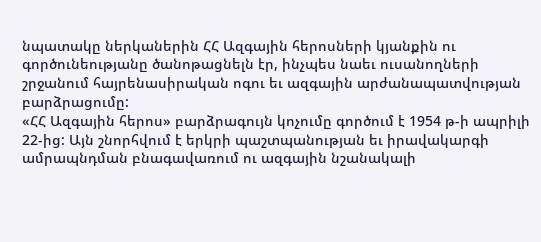նպատակը ներկաներին ՀՀ Ազգային հերոսների կյանքին ու գործունեությանը ծանոթացնելն էր, ինչպես նաեւ ուսանողների շրջանում հայրենասիրական ոգու եւ ազգային արժանապատվության բարձրացումը:
«ՀՀ Ազգային հերոս» բարձրագույն կոչումը գործում է 1954 թ-ի ապրիլի 22-ից: Այն շնորհվում է երկրի պաշտպանության եւ իրավակարգի ամրապնդման բնագավառում ու ազգային նշանակալի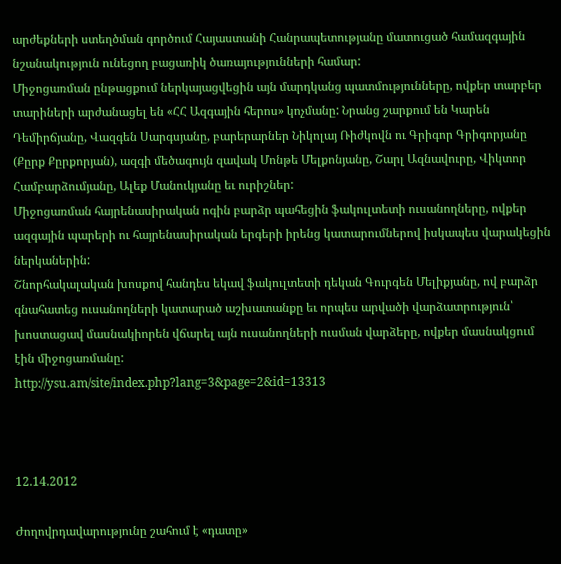արժեքների ստեղծման գործում Հայաստանի Հանրապետությանը մատուցած համազգային նշանակություն ունեցող բացառիկ ծառայությունների համար:
Միջոցառման ընթացքում ներկայացվեցին այն մարդկանց պատմությունները, ովքեր տարբեր տարիների արժանացել են «ՀՀ Ազգային հերոս» կոչմանը: Նրանց շարքում են Կարեն Դեմիրճյանը, Վազգեն Սարգսյանը, բարերարներ Նիկոլայ Ռիժկովն ու Գրիգոր Գրիգորյանը (Քըրք Քըրքորյան), ազգի մեծագույն զավակ Մոնթե Մելքոնյանը, Շարլ Ազնավուրը, Վիկտոր Համբարձումյանը, Ալեք Մանուկյանը եւ ուրիշներ:
Միջոցառման հայրենասիրական ոգին բարձր պահեցին ֆակուլտետի ուսանողները, ովքեր ազգային պարերի ու հայրենասիրական երգերի իրենց կատարումներով իսկապես վարակեցին ներկաներին:
Շնորհակալական խոսքով հանդես եկավ ֆակուլտետի դեկան Գուրգեն Մելիքյանը, ով բարձր գնահատեց ուսանողների կատարած աշխատանքը եւ որպես արվածի վարձատրություն՝ խոստացավ մասնակիորեն վճարել այն ուսանողների ուսման վարձերը, ովքեր մասնակցում էին միջոցառմանը:
http://ysu.am/site/index.php?lang=3&page=2&id=13313



12.14.2012

Ժողովրդավարությունը շահում է «դատը»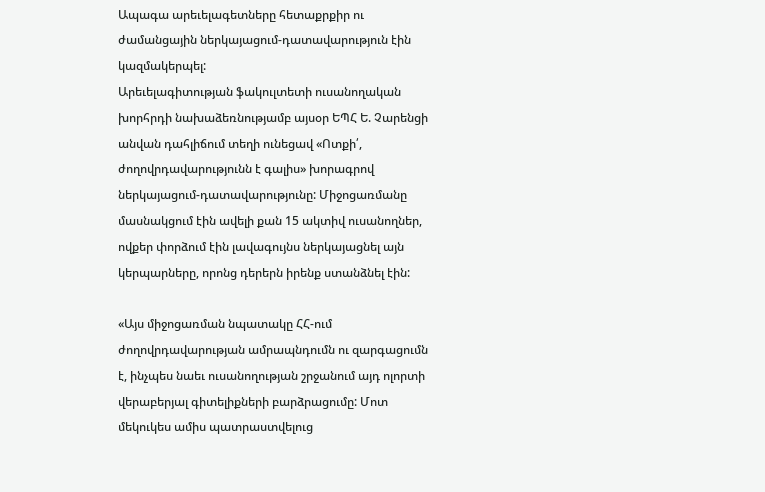Ապագա արեւելագետները հետաքրքիր ու ժամանցային ներկայացում-դատավարություն էին կազմակերպել:
Արեւելագիտության ֆակուլտետի ուսանողական խորհրդի նախաձեռնությամբ այսօր ԵՊՀ Ե. Չարենցի անվան դահլիճում տեղի ունեցավ «Ոտքի՛, ժողովրդավարությունն է գալիս» խորագրով ներկայացում-դատավարությունը: Միջոցառմանը մասնակցում էին ավելի քան 15 ակտիվ ուսանողներ, ովքեր փորձում էին լավագույնս ներկայացնել այն կերպարները, որոնց դերերն իրենք ստանձնել էին:

«Այս միջոցառման նպատակը ՀՀ-ում ժողովրդավարության ամրապնդումն ու զարգացումն է, ինչպես նաեւ ուսանողության շրջանում այդ ոլորտի վերաբերյալ գիտելիքների բարձրացումը: Մոտ մեկուկես ամիս պատրաստվելուց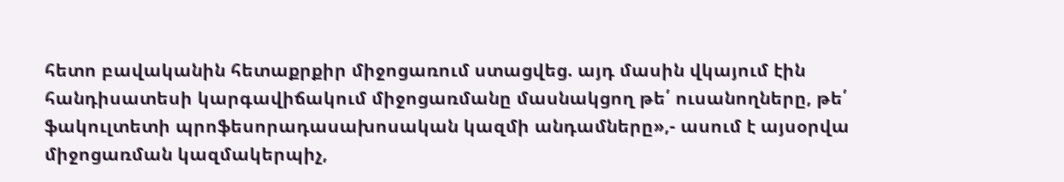հետո բավականին հետաքրքիր միջոցառում ստացվեց. այդ մասին վկայում էին հանդիսատեսի կարգավիճակում միջոցառմանը մասնակցող թե՛ ուսանողները, թե՛ ֆակուլտետի պրոֆեսորադասախոսական կազմի անդամները»,- ասում է այսօրվա միջոցառման կազմակերպիչ,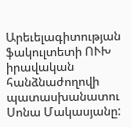Արեւելագիտության ֆակուլտետի ՈՒԽ իրավական հանձնաժողովի պատասխանատու Սոնա Մակասյանը: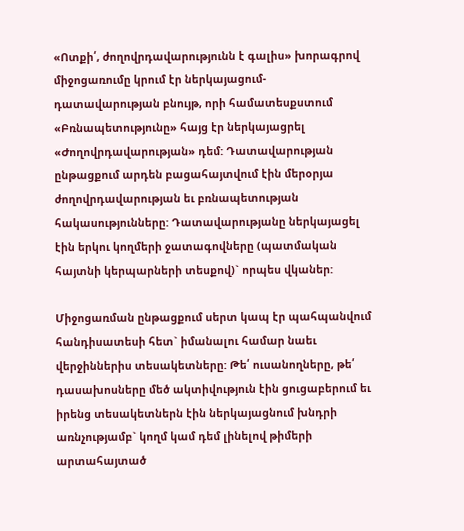«Ոտքի՛, ժողովրդավարությունն է գալիս» խորագրով միջոցառումը կրում էր ներկայացում-դատավարության բնույթ, որի համատեսքստում «Բռնապետությունը» հայց էր ներկայացրել «Ժողովրդավարության» դեմ: Դատավարության ընթացքում արդեն բացահայտվում էին մերօրյա ժողովրդավարության եւ բռնապետության հակասությունները: Դատավարությանը ներկայացել էին երկու կողմերի ջատագովները (պատմական հայտնի կերպարների տեսքով)` որպես վկաներ:

Միջոցառման ընթացքում սերտ կապ էր պահպանվում հանդիսատեսի հետ` իմանալու համար նաեւ վերջիններիս տեսակետները: Թե՛ ուսանողները, թե՛ դասախոսները մեծ ակտիվություն էին ցուցաբերում եւ իրենց տեսակետներն էին ներկայացնում խնդրի առնչությամբ` կողմ կամ դեմ լինելով թիմերի արտահայտած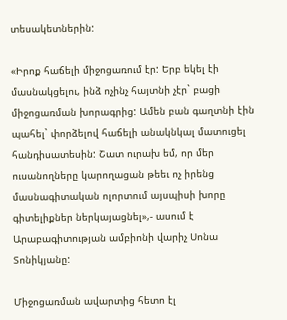տեսակետներին:

«Իրոք հաճելի միջոցառում էր: Երբ եկել էի մասնակցելու, ինձ ոչինչ հայտնի չէր` բացի միջոցառման խորագրից: Ամեն բան գաղտնի էին պահել` փորձելով հաճելի անակնկալ մատուցել հանդիսատեսին: Շատ ուրախ եմ, որ մեր ուսանողները կարողացան թեեւ ոչ իրենց մասնագիտական ոլորտում այսպիսի խորը գիտելիքներ ներկայացնել»,- ասում է Արաբագիտության ամբիոնի վարիչ Սոնա Տոնիկյանը:

Միջոցառման ավարտից հետո էլ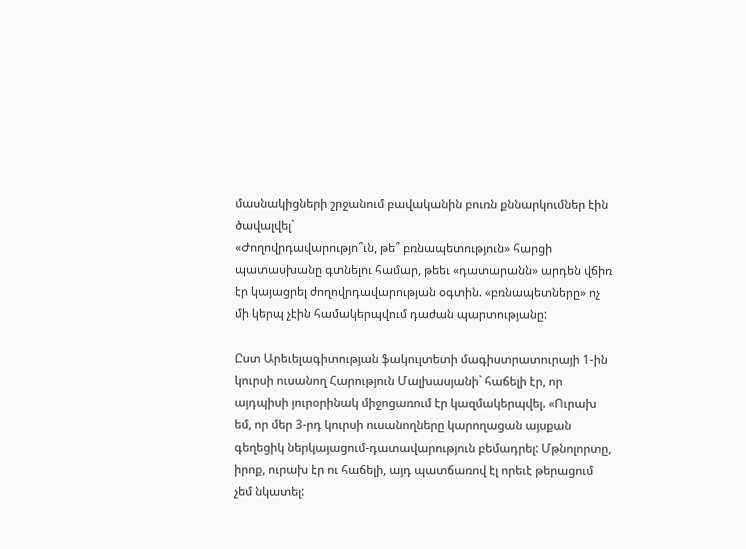մասնակիցների շրջանում բավականին բուռն քննարկումներ էին ծավալվել`
«Ժողովրդավարությո՞ւն, թե՞ բռնապետություն» հարցի պատասխանը գտնելու համար, թեեւ «դատարանն» արդեն վճիռ էր կայացրել ժողովրդավարության օգտին. «բռնապետները» ոչ մի կերպ չէին համակերպվում դաժան պարտությանը:

Ըստ Արեւելագիտության ֆակուլտետի մագիստրատուրայի 1-ին կուրսի ուսանող Հարություն Մալխասյանի` հաճելի էր, որ այդպիսի յուրօրինակ միջոցառում էր կազմակերպվել. «Ուրախ եմ, որ մեր 3-րդ կուրսի ուսանողները կարողացան այսքան գեղեցիկ ներկայացում-դատավարություն բեմադրել: Մթնոլորտը, իրոք, ուրախ էր ու հաճելի, այդ պատճառով էլ որեւէ թերացում չեմ նկատել: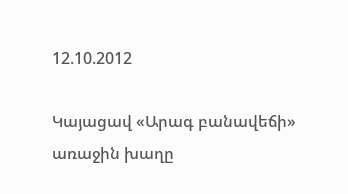12.10.2012

Կայացավ «Արագ բանավեճի» առաջին խաղը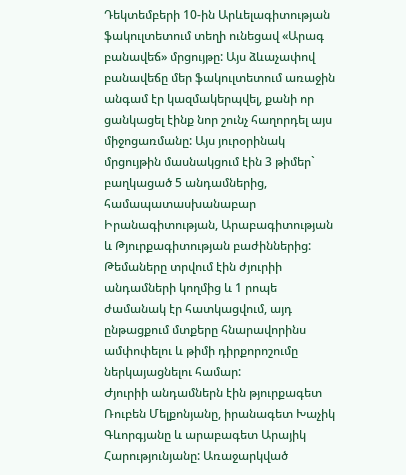Դեկտեմբերի 10-ին Արևելագիտության ֆակուլտետում տեղի ունեցավ «Արագ բանավեճ» մրցույթը: Այս ձևաչափով բանավեճը մեր ֆակուլտետում առաջին անգամ էր կազմակերպվել, քանի որ ցանկացել էինք նոր շունչ հաղորդել այս միջոցառմանը: Այս յուրօրինակ մրցույթին մասնակցում էին 3 թիմեր` բաղկացած 5 անդամներից, համապատասխանաբար Իրանագիտության, Արաբագիտության և Թյուրքագիտության բաժիններից:
Թեմաները տրվում էին ժյուրիի անդամների կողմից և 1 րոպե ժամանակ էր հատկացվում, այդ ընթացքում մտքերը հնարավորինս ամփոփելու և թիմի դիրքորոշումը ներկայացնելու համար:
Ժյուրիի անդամներն էին թյուրքագետ Ռուբեն Մելքոնյանը, իրանագետ Խաչիկ Գևորգյանը և արաբագետ Արայիկ Հարությունյանը: Առաջարկված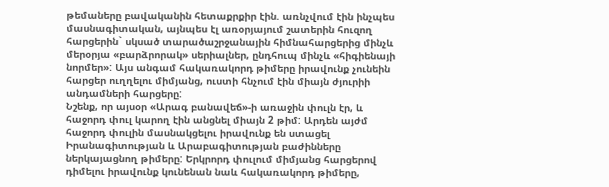թեմաները բավականին հետաքրքիր էին. առնչվում էին ինչպես մասնագիտական, այնպես էլ առօրյայում շատերին հուզող հարցերին` սկսած տարածաշրջանային հիմնահարցերից մինչև մերօրյա «բարձրորակ» սերիալներ, ընդհուպ մինչև «հիգիենայի նորմեր»: Այս անգամ հակառակորդ թիմերը իրավունք չունեին հարցեր ուղղելու միմյանց, ուստի հնչում էին միայն ժյուրիի անդամների հարցերը:
Նշենք, որ այսօր «Արագ բանավեճ»-ի առաջին փուլն էր, և հաջորդ փուլ կարող էին անցնել միայն 2 թիմ: Արդեն այժմ հաջորդ փուլին մասնակցելու իրավունք են ստացել Իրանագիտության և Արաբագիտության բաժինները ներկայացնող թիմերը: Երկրորդ փուլում միմյանց հարցերով դիմելու իրավունք կունենան նաև հակառակորդ թիմերը,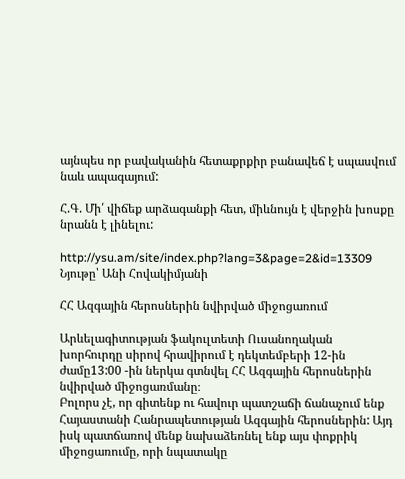այնպես որ բավականին հետաքրքիր բանավեճ է սպասվում նաև ապագայում:

Հ.Գ. Մի՛ վիճեք արձագանքի հետ, միևնույն է վերջին խոսքը նրանն է լինելու:

http://ysu.am/site/index.php?lang=3&page=2&id=13309
Նյութը՝ Անի Հովակիմյանի

ՀՀ Ազգային հերոսներին նվիրված միջոցառում

Արևելագիտության ֆակուլտետի Ուսանողական խորհուրդը սիրով հրավիրում է դեկտեմբերի 12-ին ժամը13:00 -ին ներկա գտնվել ՀՀ Ազգային հերոսներին նվիրված միջոցառմանը։
Բոլորս չէ, որ գիտենք ու հավուր պատշաճի ճանաչում ենք Հայաստանի Հանրապետության Ազգային հերոսներին: Այդ իսկ պատճառով մենք նախաձեռնել ենք այս փոքրիկ միջոցառումը, որի նպատակը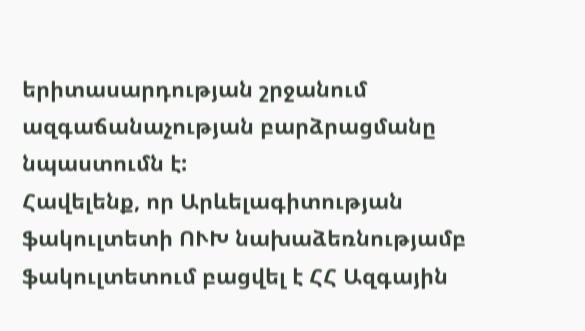երիտասարդության շրջանում  ազգաճանաչության բարձրացմանը
նպաստումն է:
Հավելենք, որ Արևելագիտության ֆակուլտետի ՈՒԽ նախաձեռնությամբ ֆակուլտետում բացվել է ՀՀ Ազգային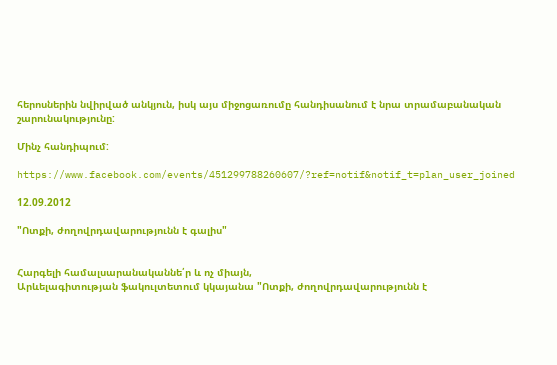հերոսներին նվիրված անկյուն, իսկ այս միջոցառումը հանդիսանում է նրա տրամաբանական շարունակությունը:

Մինչ հանդիպում:

https://www.facebook.com/events/451299788260607/?ref=notif&notif_t=plan_user_joined

12.09.2012

"Ոտքի, ժողովրդավարությունն է գալիս"


Հարգելի համալսարանականնե՛ր և ոչ միայն,
Արևելագիտության ֆակուլտետում կկայանա "Ոտքի, ժողովրդավարությունն է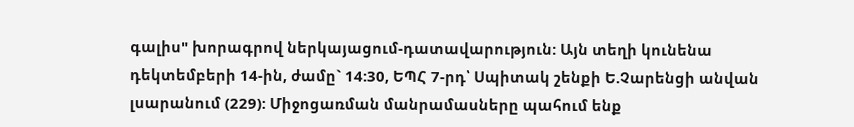գալիս" խորագրով ներկայացում-դատավարություն: Այն տեղի կունենա դեկտեմբերի 14-ին, ժամը` 14:30, ԵՊՀ 7-րդ՝ Սպիտակ շենքի Ե.Չարենցի անվան լսարանում (229): Միջոցառման մանրամասները պահում ենք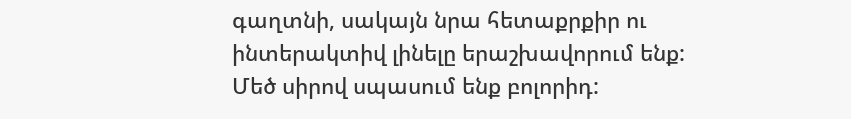գաղտնի, սակայն նրա հետաքրքիր ու ինտերակտիվ լինելը երաշխավորում ենք: Մեծ սիրով սպասում ենք բոլորիդ: